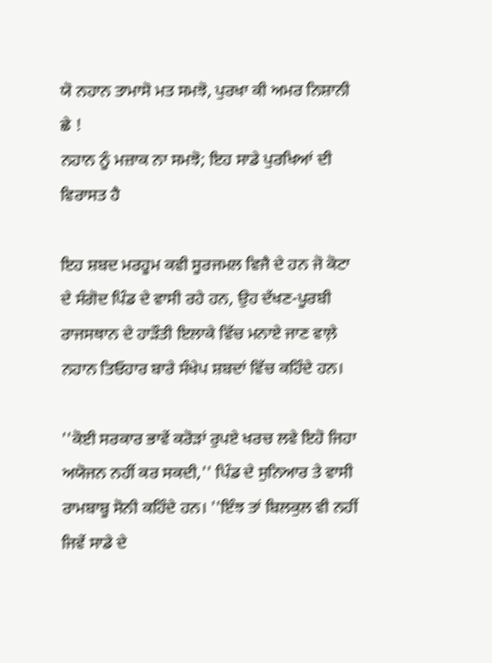ਯੋ ਨਹਾਨ ਤਾਮਾਸੋ ਮਤ ਸਮਝੋ, ਪੁਰਖਾ ਕੀ ਅਮਰ ਨਿਸ਼ਾਨੀ ਛੇ !
ਨਹਾਨ ਨੂੰ ਮਜ਼ਾਕ ਨਾ ਸਮਝੋ; ਇਹ ਸਾਡੇ ਪੁਰਖਿਆਂ ਦੀ ਵਿਰਾਸਤ ਹੈ

ਇਹ ਸ਼ਬਦ ਮਰਹੂਮ ਕਵੀ ਸੂਰਜਮਲ ਵਿਜੈ ਦੇ ਹਨ ਜੋ ਕੋਟਾ ਦੇ ਸੰਗੋਦ ਪਿੰਡ ਦੇ ਵਾਸੀ ਰਹੇ ਹਨ, ਉਹ ਦੱਖਣ-ਪੂਰਬੀ ਰਾਜਸਥਾਨ ਦੇ ਹਾੜੌਤੀ ਇਲਾਕੇ ਵਿੱਚ ਮਨਾਏ ਜਾਣ ਵਾਲ਼ੇ ਨਹਾਨ ਤਿਓਹਾਰ ਬਾਰੇ ਸੰਖੇਪ ਸ਼ਬਦਾਂ ਵਿੱਚ ਕਹਿੰਦੇ ਹਨ।

''ਕੋਈ ਸਰਕਾਰ ਭਾਵੇਂ ਕਰੋੜਾਂ ਰੁਪਏ ਖਰਚ ਲਵੇ ਇਹੋ ਜਿਹਾ ਅਯੋਜਨ ਨਹੀਂ ਕਰ ਸਕਦੀ,'' ਪਿੰਡ ਦੇ ਸੁਨਿਆਰ ਤੇ ਵਾਸੀ ਰਾਮਬਾਬੂ ਸੋਨੀ ਕਹਿੰਦੇ ਹਨ। ''ਇੰਝ ਤਾਂ ਬਿਲਕੁਲ ਵੀ ਨਹੀਂ ਜਿਵੇਂ ਸਾਡੇ ਦੇ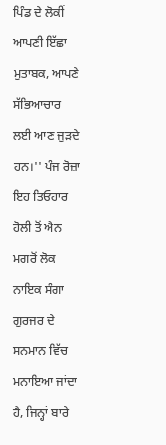ਪਿੰਡ ਦੇ ਲੋਕੀਂ ਆਪਣੀ ਇੱਛਾ ਮੁਤਾਬਕ, ਆਪਣੇ ਸੱਭਿਆਚਾਰ ਲਈ ਆਣ ਜੁੜਦੇ ਹਨ।'' ਪੰਜ ਰੋਜ਼ਾ ਇਹ ਤਿਓਹਾਰ ਹੋਲੀ ਤੋਂ ਐਨ ਮਗਰੋਂ ਲੋਕ ਨਾਇਕ ਸੰਗਾ ਗੁਰਜਰ ਦੇ ਸਨਮਾਨ ਵਿੱਚ ਮਨਾਇਆ ਜਾਂਦਾ ਹੈ, ਜਿਨ੍ਹਾਂ ਬਾਰੇ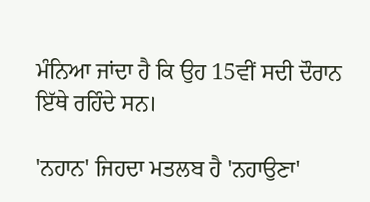ਮੰਨਿਆ ਜਾਂਦਾ ਹੈ ਕਿ ਉਹ 15ਵੀਂ ਸਦੀ ਦੌਰਾਨ ਇੱਥੇ ਰਹਿੰਦੇ ਸਨ।

'ਨਹਾਨ' ਜਿਹਦਾ ਮਤਲਬ ਹੈ 'ਨਹਾਉਣਾ'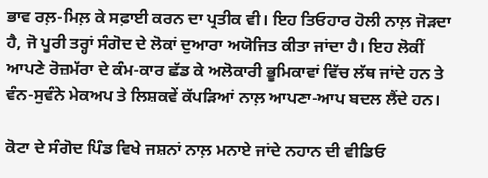ਭਾਵ ਰਲ਼-ਮਿਲ਼ ਕੇ ਸਫ਼ਾਈ ਕਰਨ ਦਾ ਪ੍ਰਤੀਕ ਵੀ। ਇਹ ਤਿਓਹਾਰ ਹੋਲੀ ਨਾਲ਼ ਜੋੜਦਾ ਹੈ, ਜੋ ਪੂਰੀ ਤਰ੍ਹਾਂ ਸੰਗੋਦ ਦੇ ਲੋਕਾਂ ਦੁਆਰਾ ਅਯੋਜਿਤ ਕੀਤਾ ਜਾਂਦਾ ਹੈ। ਇਹ ਲੋਕੀਂ ਆਪਣੇ ਰੋਜ਼ਮੱਰਾ ਦੇ ਕੰਮ-ਕਾਰ ਛੱਡ ਕੇ ਅਲੋਕਾਰੀ ਭੂਮਿਕਾਵਾਂ ਵਿੱਚ ਲੱਥ ਜਾਂਦੇ ਹਨ ਤੇ ਵੰਨ-ਸੁਵੰਨੇ ਮੇਕਅਪ ਤੇ ਲਿਸ਼ਕਵੇਂ ਕੱਪੜਿਆਂ ਨਾਲ਼ ਆਪਣਾ-ਆਪ ਬਦਲ ਲੈਂਦੇ ਹਨ।

ਕੋਟਾ ਦੇ ਸੰਗੋਦ ਪਿੰਡ ਵਿਖੇ ਜਸ਼ਨਾਂ ਨਾਲ਼ ਮਨਾਏ ਜਾਂਦੇ ਨਹਾਨ ਦੀ ਵੀਡਿਓ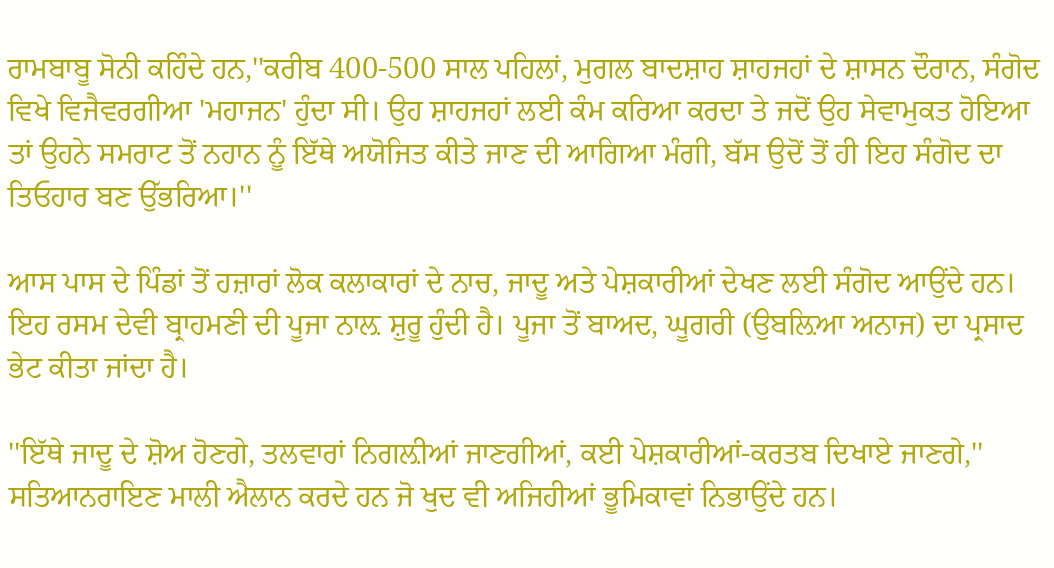ਰਾਮਬਾਬੂ ਸੋਨੀ ਕਹਿੰਦੇ ਹਨ,''ਕਰੀਬ 400-500 ਸਾਲ ਪਹਿਲਾਂ, ਮੁਗਲ ਬਾਦਸ਼ਾਹ ਸ਼ਾਹਜਹਾਂ ਦੇ ਸ਼ਾਸਨ ਦੌਰਾਨ, ਸੰਗੋਦ ਵਿਖੇ ਵਿਜੈਵਰਗੀਆ 'ਮਹਾਜਨ' ਹੁੰਦਾ ਸੀ। ਉਹ ਸ਼ਾਹਜਹਾਂ ਲਈ ਕੰਮ ਕਰਿਆ ਕਰਦਾ ਤੇ ਜਦੋਂ ਉਹ ਸੇਵਾਮੁਕਤ ਹੋਇਆ ਤਾਂ ਉਹਨੇ ਸਮਰਾਟ ਤੋਂ ਨਹਾਨ ਨੂੰ ਇੱਥੇ ਅਯੋਜਿਤ ਕੀਤੇ ਜਾਣ ਦੀ ਆਗਿਆ ਮੰਗੀ, ਬੱਸ ਉਦੋਂ ਤੋਂ ਹੀ ਇਹ ਸੰਗੋਦ ਦਾ ਤਿਓਹਾਰ ਬਣ ਉੱਭਰਿਆ।''

ਆਸ ਪਾਸ ਦੇ ਪਿੰਡਾਂ ਤੋਂ ਹਜ਼ਾਰਾਂ ਲੋਕ ਕਲਾਕਾਰਾਂ ਦੇ ਨਾਚ, ਜਾਦੂ ਅਤੇ ਪੇਸ਼ਕਾਰੀਆਂ ਦੇਖਣ ਲਈ ਸੰਗੋਦ ਆਉਂਦੇ ਹਨ। ਇਹ ਰਸਮ ਦੇਵੀ ਬ੍ਰਾਹਮਣੀ ਦੀ ਪੂਜਾ ਨਾਲ਼ ਸ਼ੁਰੂ ਹੁੰਦੀ ਹੈ। ਪੂਜਾ ਤੋਂ ਬਾਅਦ, ਘੂਗਰੀ (ਉਬਲ਼ਿਆ ਅਨਾਜ) ਦਾ ਪ੍ਰਸਾਦ ਭੇਟ ਕੀਤਾ ਜਾਂਦਾ ਹੈ।

''ਇੱਥੇ ਜਾਦੂ ਦੇ ਸ਼ੋਅ ਹੋਣਗੇ, ਤਲਵਾਰਾਂ ਨਿਗਲ਼ੀਆਂ ਜਾਣਗੀਆਂ, ਕਈ ਪੇਸ਼ਕਾਰੀਆਂ-ਕਰਤਬ ਦਿਖਾਏ ਜਾਣਗੇ,'' ਸਤਿਆਨਰਾਇਣ ਮਾਲੀ ਐਲਾਨ ਕਰਦੇ ਹਨ ਜੋ ਖੁਦ ਵੀ ਅਜਿਹੀਆਂ ਭੂਮਿਕਾਵਾਂ ਨਿਭਾਉਂਦੇ ਹਨ।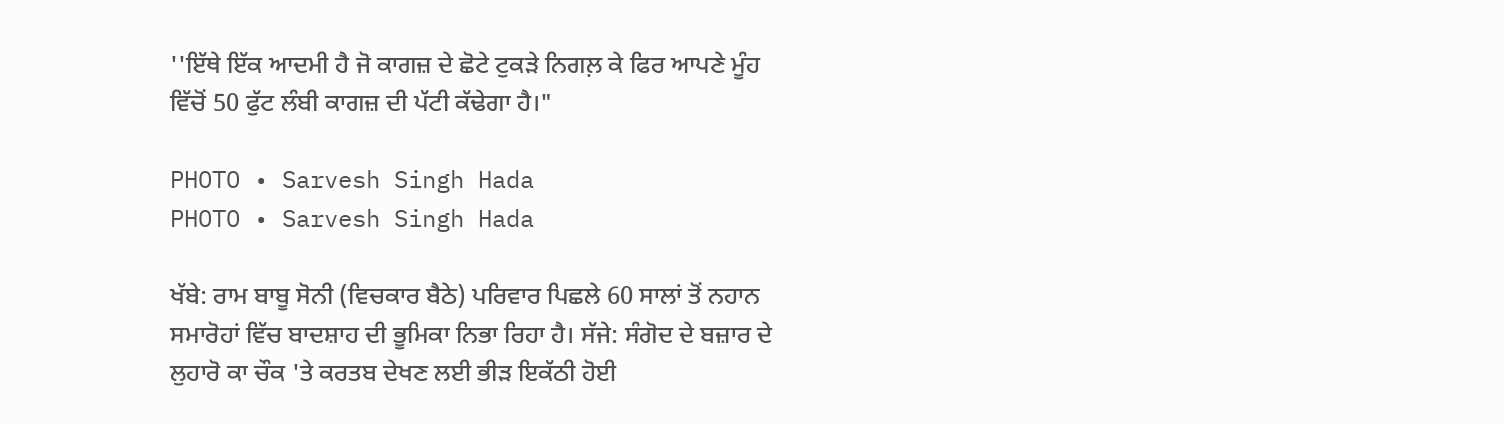''ਇੱਥੇ ਇੱਕ ਆਦਮੀ ਹੈ ਜੋ ਕਾਗਜ਼ ਦੇ ਛੋਟੇ ਟੁਕੜੇ ਨਿਗਲ਼ ਕੇ ਫਿਰ ਆਪਣੇ ਮੂੰਹ ਵਿੱਚੋਂ 50 ਫੁੱਟ ਲੰਬੀ ਕਾਗਜ਼ ਦੀ ਪੱਟੀ ਕੱਢੇਗਾ ਹੈ।"

PHOTO • Sarvesh Singh Hada
PHOTO • Sarvesh Singh Hada

ਖੱਬੇ: ਰਾਮ ਬਾਬੂ ਸੋਨੀ (ਵਿਚਕਾਰ ਬੈਠੇ) ਪਰਿਵਾਰ ਪਿਛਲੇ 60 ਸਾਲਾਂ ਤੋਂ ਨਹਾਨ ਸਮਾਰੋਹਾਂ ਵਿੱਚ ਬਾਦਸ਼ਾਹ ਦੀ ਭੂਮਿਕਾ ਨਿਭਾ ਰਿਹਾ ਹੈ। ਸੱਜੇ: ਸੰਗੋਦ ਦੇ ਬਜ਼ਾਰ ਦੇ ਲੁਹਾਰੋ ਕਾ ਚੌਕ 'ਤੇ ਕਰਤਬ ਦੇਖਣ ਲਈ ਭੀੜ ਇਕੱਠੀ ਹੋਈ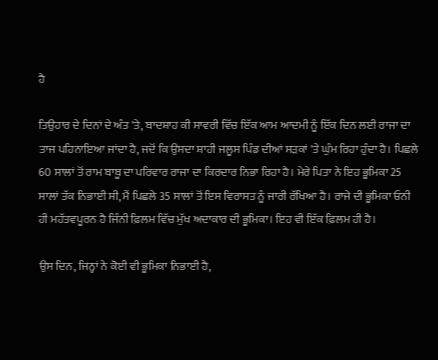ਹੈ

ਤਿਉਹਾਰ ਦੇ ਦਿਨਾਂ ਦੇ ਅੰਤ 'ਤੇ, ਬਾਦਸ਼ਾਹ ਕੀ ਸਾਵਰੀ ਵਿੱਚ ਇੱਕ ਆਮ ਆਦਮੀ ਨੂੰ ਇੱਕ ਦਿਨ ਲਈ ਰਾਜਾ ਦਾ ਤਾਜ ਪਹਿਨਾਇਆ ਜਾਂਦਾ ਹੈ, ਜਦੋਂ ਕਿ ਉਸਦਾ ਸ਼ਾਹੀ ਜਲੂਸ ਪਿੰਡ ਦੀਆਂ ਸੜਕਾਂ 'ਤੇ ਘੁੰਮ ਰਿਹਾ ਹੁੰਦਾ ਹੈ। ਪਿਛਲੇ 60 ਸਾਲਾਂ ਤੋਂ ਰਾਮ ਬਾਬੂ ਦਾ ਪਰਿਵਾਰ ਰਾਜਾ ਦਾ ਕਿਰਦਾਰ ਨਿਭਾ ਰਿਹਾ ਹੈ। ਮੇਰੇ ਪਿਤਾ ਨੇ ਇਹ ਭੂਮਿਕਾ 25 ਸਾਲਾਂ ਤੱਕ ਨਿਭਾਈ ਸੀ, ਮੈਂ ਪਿਛਲੇ 35 ਸਾਲਾਂ ਤੋਂ ਇਸ ਵਿਰਾਸਤ ਨੂੰ ਜਾਰੀ ਰੱਖਿਆ ਹੈ। ਰਾਜੇ ਦੀ ਭੂਮਿਕਾ ਓਨੀ ਹੀ ਮਹੱਤਵਪੂਰਨ ਹੈ ਜਿੰਨੀ ਫ਼ਿਲਮ ਵਿੱਚ ਮੁੱਖ ਅਦਾਕਾਰ ਦੀ ਭੂਮਿਕਾ। ਇਹ ਵੀ ਇੱਕ ਫ਼ਿਲਮ ਹੀ ਹੈ।

ਉਸ ਦਿਨ, ਜਿਨ੍ਹਾਂ ਨੇ ਕੋਈ ਵੀ ਭੂਮਿਕਾ ਨਿਭਾਈ ਹੈ,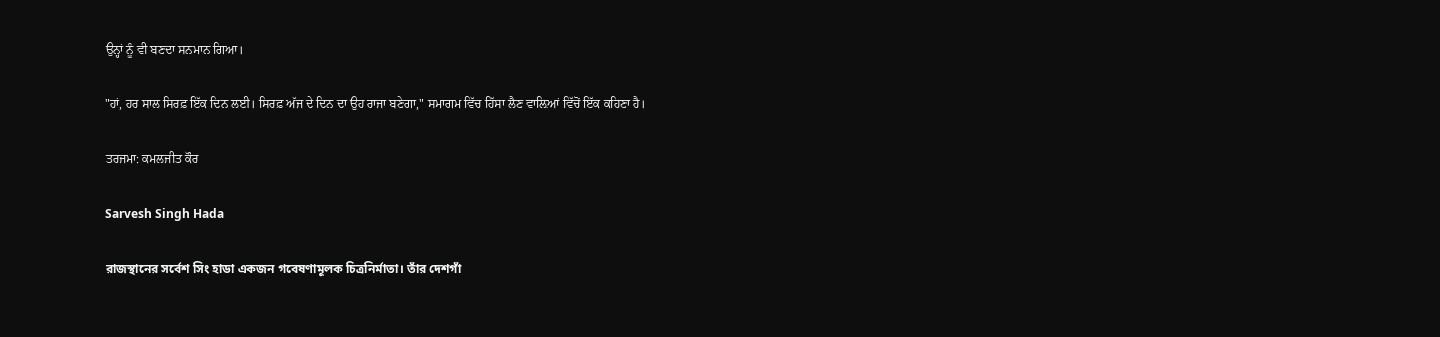ਉਨ੍ਹਾਂ ਨੂੰ ਵੀ ਬਣਦਾ ਸਨਮਾਨ ਗਿਆ।

"ਹਾਂ, ਹਰ ਸਾਲ ਸਿਰਫ਼ ਇੱਕ ਦਿਨ ਲਈ। ਸਿਰਫ਼ ਅੱਜ ਦੇ ਦਿਨ ਦਾ ਉਹ ਰਾਜਾ ਬਣੇਗਾ," ਸਮਾਗਮ ਵਿੱਚ ਹਿੱਸਾ ਲੈਣ ਵਾਲ਼ਿਆਂ ਵਿੱਚੋਂ ਇੱਕ ਕਹਿਣਾ ਹੈ।

ਤਰਜਮਾ: ਕਮਲਜੀਤ ਕੌਰ

Sarvesh Singh Hada

রাজস্থানের সর্বেশ সিং হাডা একজন গবেষণামূলক চিত্রনির্মাতা। তাঁর দেশগাঁ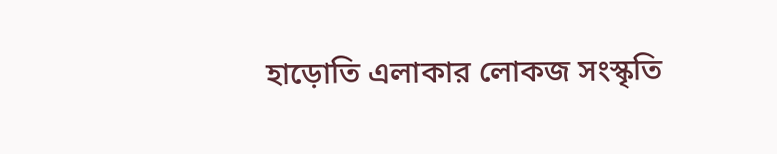হাড়োতি এলাকার লোকজ সংস্কৃতি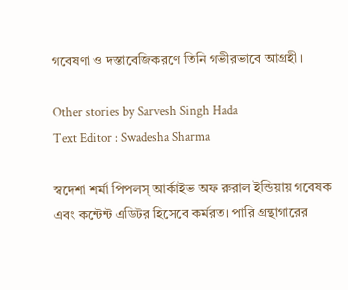গবেষণা ও দস্তাবেজিকরণে তিনি গভীরভাবে আগ্রহী।

Other stories by Sarvesh Singh Hada
Text Editor : Swadesha Sharma

স্বদেশা শর্মা পিপলস্‌ আর্কাইভ অফ রুরাল ইন্ডিয়ায় গবেষক এবং কন্টেন্ট এডিটর হিসেবে কর্মরত। পারি গ্রন্থাগারের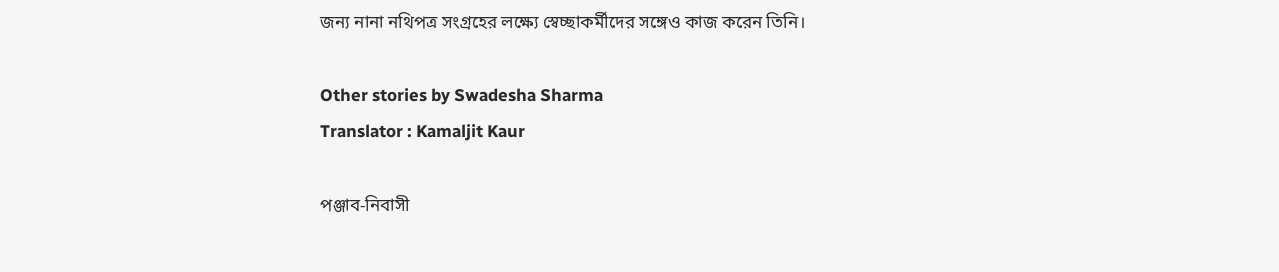জন্য নানা নথিপত্র সংগ্রহের লক্ষ্যে স্বেচ্ছাকর্মীদের সঙ্গেও কাজ করেন তিনি।

Other stories by Swadesha Sharma
Translator : Kamaljit Kaur

পঞ্জাব-নিবাসী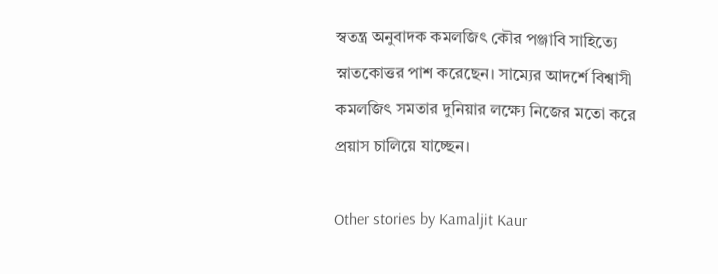স্বতন্ত্র অনুবাদক কমলজিৎ কৌর পঞ্জাবি সাহিত্যে স্নাতকোত্তর পাশ করেছেন। সাম্যের আদর্শে বিশ্বাসী কমলজিৎ সমতার দুনিয়ার লক্ষ্যে নিজের মতো করে প্রয়াস চালিয়ে যাচ্ছেন।

Other stories by Kamaljit Kaur